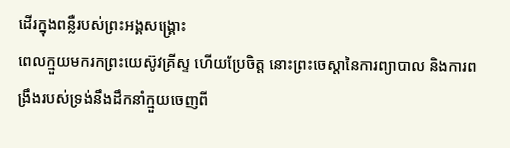ដើរក្នុងពន្លឺរបស់ព្រះអង្គសង្រ្គោះ
ពេលក្មួយមករកព្រះយេស៊ូវគ្រីស្ទ ហើយប្រែចិត្ត នោះព្រះចេស្តានៃការព្យាបាល និងការពង្រឹងរបស់ទ្រង់នឹងដឹកនាំក្មួយចេញពី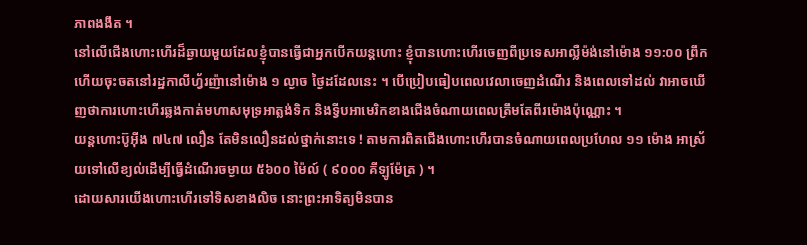ភាពងងឹត ។
នៅលើជើងហោះហើរដ៏ឆ្ងាយមួយដែលខ្ញុំបានធ្វើជាអ្នកបើកយន្តហោះ ខ្ញុំបានហោះហើរចេញពីប្រទេសអាល្លឺម៉ង់នៅម៉ោង ១១:០០ ព្រឹក ហើយចុះចតនៅរដ្ឋកាលីហ្វ័រញ៉ានៅម៉ោង ១ ល្ងាច ថ្ងៃដដែលនេះ ។ បើប្រៀបធៀបពេលវេលាចេញដំណើរ និងពេលទៅដល់ វាអាចឃើញថាការហោះហើរឆ្លងកាត់មហាសមុទ្រអាត្លង់ទិក និងទ្វីបអាមេរិកខាងជើងចំណាយពេលត្រឹមតែពីរម៉ោងប៉ុណ្ណោះ ។
យន្តហោះប៊ូអ៊ីង ៧៤៧ លឿន តែមិនលឿនដល់ថ្នាក់នោះទេ ! តាមការពិតជើងហោះហើរបានចំណាយពេលប្រហែល ១១ ម៉ោង អាស្រ័យទៅលើខ្យល់ដើម្បីធ្វើដំណើរចម្ងាយ ៥៦០០ ម៉ៃល៍ ( ៩០០០ គីឡូម៉ែត្រ ) ។
ដោយសារយើងហោះហើរទៅទិសខាងលិច នោះព្រះអាទិត្យមិនបាន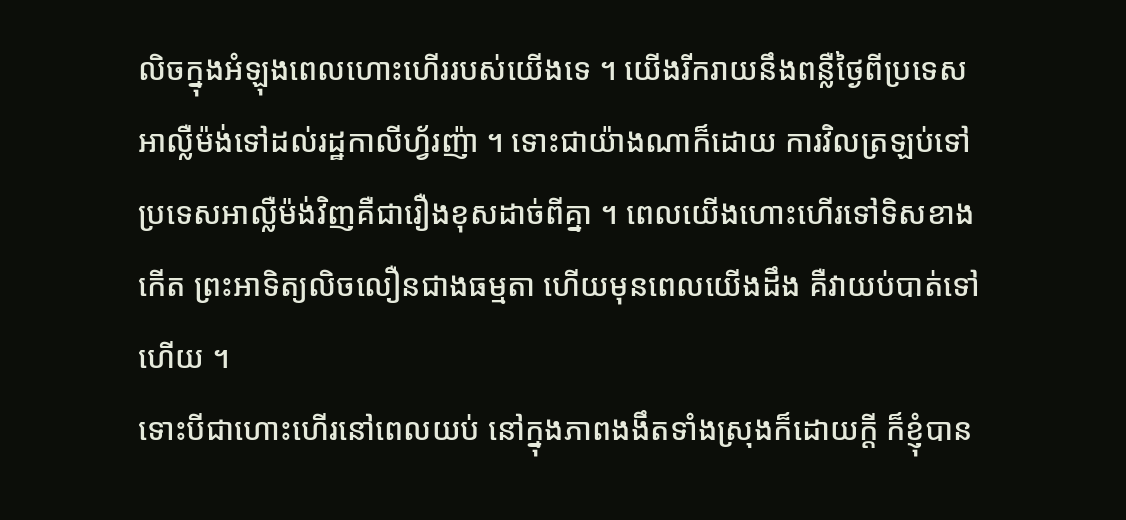លិចក្នុងអំឡុងពេលហោះហើររបស់យើងទេ ។ យើងរីករាយនឹងពន្លឺថ្ងៃពីប្រទេសអាល្លឺម៉ង់ទៅដល់រដ្ឋកាលីហ្វ័រញ៉ា ។ ទោះជាយ៉ាងណាក៏ដោយ ការវិលត្រឡប់ទៅប្រទេសអាល្លឺម៉ង់វិញគឺជារឿងខុសដាច់ពីគ្នា ។ ពេលយើងហោះហើរទៅទិសខាងកើត ព្រះអាទិត្យលិចលឿនជាងធម្មតា ហើយមុនពេលយើងដឹង គឺវាយប់បាត់ទៅហើយ ។
ទោះបីជាហោះហើរនៅពេលយប់ នៅក្នុងភាពងងឹតទាំងស្រុងក៏ដោយក្តី ក៏ខ្ញុំបាន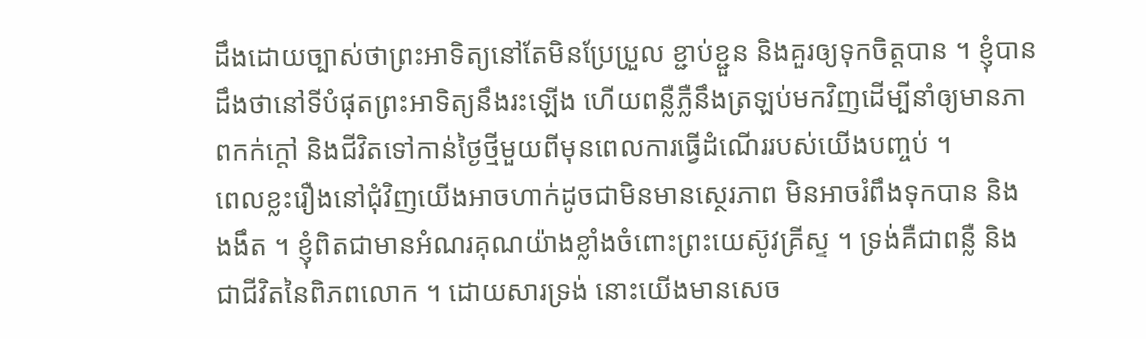ដឹងដោយច្បាស់ថាព្រះអាទិត្យនៅតែមិនប្រែប្រួល ខ្ជាប់ខ្ជួន និងគួរឲ្យទុកចិត្តបាន ។ ខ្ញុំបានដឹងថានៅទីបំផុតព្រះអាទិត្យនឹងរះឡើង ហើយពន្លឺភ្លឺនឹងត្រឡប់មកវិញដើម្បីនាំឲ្យមានភាពកក់ក្តៅ និងជីវិតទៅកាន់ថ្ងៃថ្មីមួយពីមុនពេលការធ្វើដំណើររបស់យើងបញ្ចប់ ។
ពេលខ្លះរឿងនៅជុំវិញយើងអាចហាក់ដូចជាមិនមានស្ថេរភាព មិនអាចរំពឹងទុកបាន និង ងងឹត ។ ខ្ញុំពិតជាមានអំណរគុណយ៉ាងខ្លាំងចំពោះព្រះយេស៊ូវគ្រីស្ទ ។ ទ្រង់គឺជាពន្លឺ និងជាជីវិតនៃពិភពលោក ។ ដោយសារទ្រង់ នោះយើងមានសេច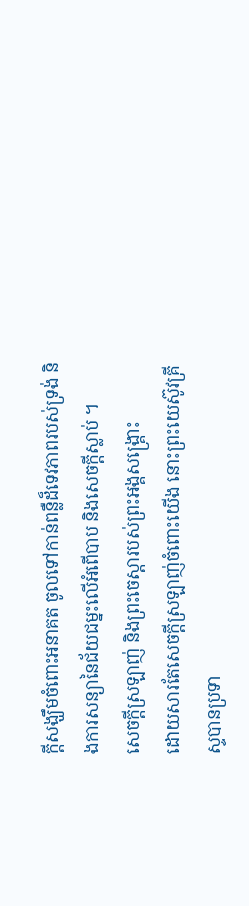ក្ដីសង្ឃឹមចំពោះអនាគត ចូលទៅកាន់ពន្លឺដ៏ទេវភាពរបស់ទ្រង់ និងការសន្យានៃជ័យជម្នះលើអំពើបាប និងសេចក្ដីស្លាប់ ។
សេចក្ដីស្រឡាញ់ និងព្រះចេស្តារបស់ព្រះអង្គសង្គ្រោះ
ដោយសារតែសេចក្ដីស្រឡាញ់ចំពោះយើង នោះព្រះយេស៊ូវគ្រីស្ទបានប្រទា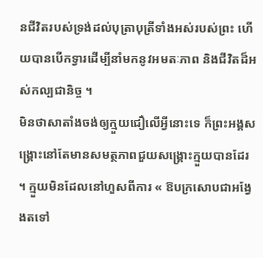នជីវិតរបស់ទ្រង់ដល់បុត្រាបុត្រីទាំងអស់របស់ព្រះ ហើយបានបើកទ្វារដើម្បីនាំមកនូវអមតៈភាព និងជីវិតដ៏អស់កល្បជានិច្ច ។
មិនថាសាតាំងចង់ឲ្យក្មួយជឿលើអ្វីនោះទេ ក៏ព្រះអង្គសង្គ្រោះនៅតែមានសមត្ថភាពជួយសង្គ្រោះក្មួយបានដែរ ។ ក្មួយមិនដែលនៅហួសពីការ « ឱបក្រសោបជាអង្វែងតទៅ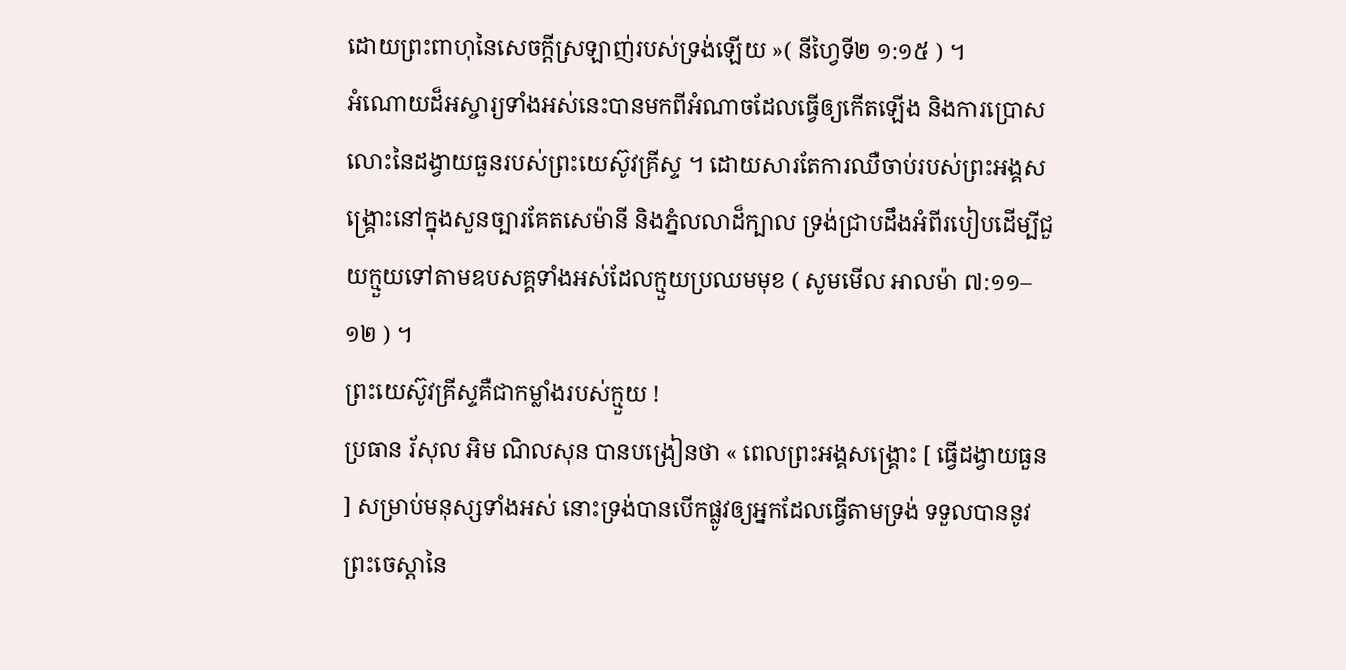ដោយព្រះពាហុនៃសេចក្ដីស្រឡាញ់របស់ទ្រង់ឡើយ »( នីហ្វៃទី២ ១:១៥ ) ។
អំណោយដ៏អស្ចារ្យទាំងអស់នេះបានមកពីអំណាចដែលធ្វើឲ្យកើតឡើង និងការប្រោសលោះនៃដង្វាយធួនរបស់ព្រះយេស៊ូវគ្រីស្ទ ។ ដោយសារតែការឈឺចាប់របស់ព្រះអង្គសង្គ្រោះនៅក្នុងសួនច្បារគែតសេម៉ានី និងភ្នំលលាដ៏ក្បាល ទ្រង់ជ្រាបដឹងអំពីរបៀបដើម្បីជួយក្មួយទៅតាមឧបសគ្គទាំងអស់ដែលក្មួយប្រឈមមុខ ( សូមមើល អាលម៉ា ៧:១១–១២ ) ។
ព្រះយេស៊ូវគ្រីស្ទគឺជាកម្លាំងរបស់ក្មួយ !
ប្រធាន រ័សុល អិម ណិលសុន បានបង្រៀនថា « ពេលព្រះអង្គសង្គ្រោះ [ ធ្វើដង្វាយធួន ] សម្រាប់មនុស្សទាំងអស់ នោះទ្រង់បានបើកផ្លូវឲ្យអ្នកដែលធ្វើតាមទ្រង់ ទទួលបាននូវព្រះចេស្ដានៃ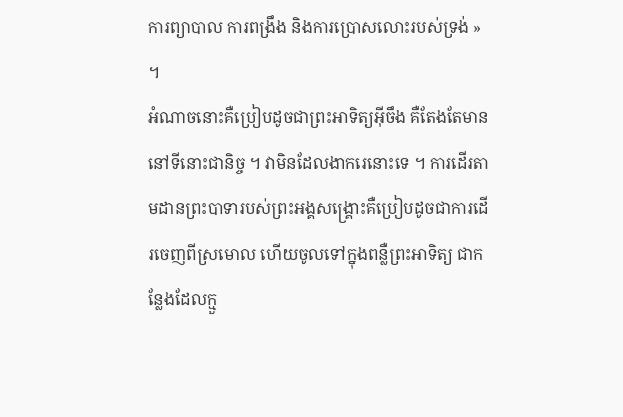ការព្យាបាល ការពង្រឹង និងការប្រោសលោះរបស់ទ្រង់ » ។
អំណាចនោះគឺប្រៀបដូចជាព្រះអាទិត្យអ៊ីចឹង គឺតែងតែមាននៅទីនោះជានិច្ច ។ វាមិនដែលងាករេនោះទេ ។ ការដើរតាមដានព្រះបាទារបស់ព្រះអង្គសង្គ្រោះគឺប្រៀបដូចជាការដើរចេញពីស្រមោល ហើយចូលទៅក្នុងពន្លឺព្រះអាទិត្យ ជាកន្លែងដែលក្មួ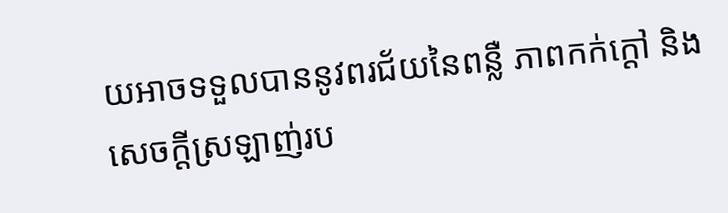យអាចទទួលបាននូវពរជ័យនៃពន្លឺ ភាពកក់ក្ដៅ និងសេចក្ដីស្រឡាញ់រប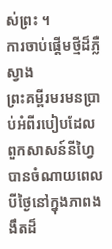ស់ព្រះ ។
ការចាប់ផ្តើមថ្មីដ៏ភ្លឺស្វាង
ព្រះគម្ពីរមរមនប្រាប់អំពីរបៀបដែលពួកសាសន៍នីហ្វៃបានចំណាយពេលបីថ្ងៃនៅក្នុងភាពងងឹតដ៏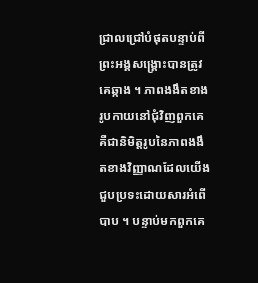ជ្រាលជ្រៅបំផុតបន្ទាប់ពីព្រះអង្គសង្គ្រោះបានត្រូវគេឆ្កាង ។ ភាពងងឹតខាងរូបកាយនៅជុំវិញពួកគេគឺជានិមិត្តរូបនៃភាពងងឹតខាងវិញ្ញាណដែលយើងជួបប្រទះដោយសារអំពើបាប ។ បន្ទាប់មកពួកគេ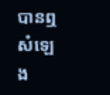បានឮសំឡេង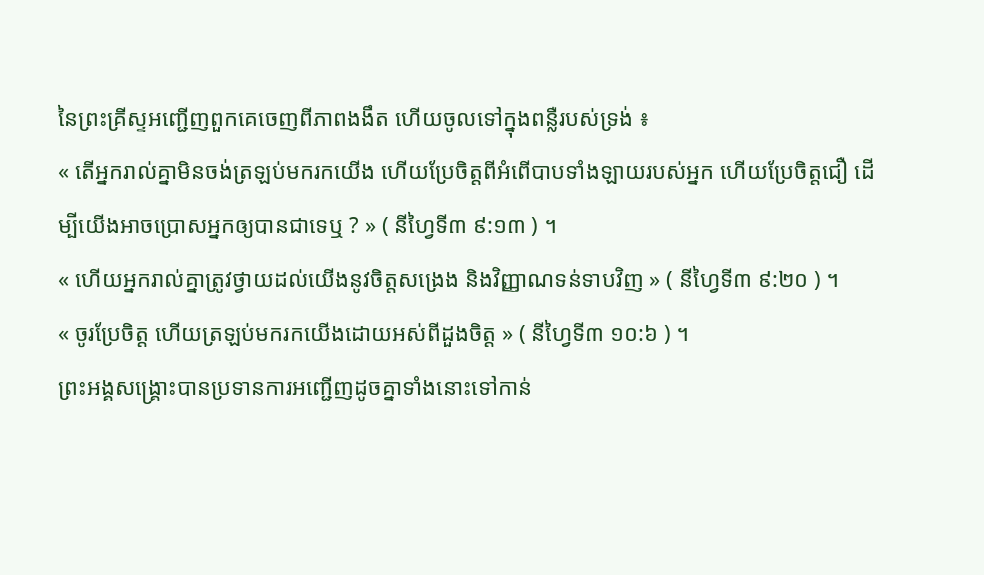នៃព្រះគ្រីស្ទអញ្ជើញពួកគេចេញពីភាពងងឹត ហើយចូលទៅក្នុងពន្លឺរបស់ទ្រង់ ៖
« តើអ្នករាល់គ្នាមិនចង់ត្រឡប់មករកយើង ហើយប្រែចិត្តពីអំពើបាបទាំងឡាយរបស់អ្នក ហើយប្រែចិត្តជឿ ដើម្បីយើងអាចប្រោសអ្នកឲ្យបានជាទេឬ ? » ( នីហ្វៃទី៣ ៩:១៣ ) ។
« ហើយអ្នករាល់គ្នាត្រូវថ្វាយដល់យើងនូវចិត្តសង្រេង និងវិញ្ញាណទន់ទាបវិញ » ( នីហ្វៃទី៣ ៩:២០ ) ។
« ចូរប្រែចិត្ត ហើយត្រឡប់មករកយើងដោយអស់ពីដួងចិត្ត » ( នីហ្វៃទី៣ ១០:៦ ) ។
ព្រះអង្គសង្គ្រោះបានប្រទានការអញ្ជើញដូចគ្នាទាំងនោះទៅកាន់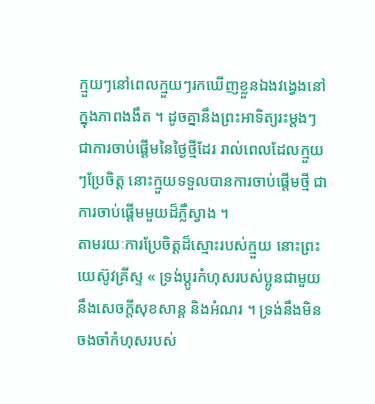ក្មួយៗនៅពេលក្មួយៗរកឃើញខ្លួនឯងវង្វេងនៅក្នុងភាពងងឹត ។ ដូចគ្នានឹងព្រះអាទិត្យរះម្តងៗជាការចាប់ផ្តើមនៃថ្ងៃថ្មីដែរ រាល់ពេលដែលក្មួយៗប្រែចិត្ត នោះក្មួយទទួលបានការចាប់ផ្ដើមថ្មី ជាការចាប់ផ្តើមមួយដ៏ភ្លឺស្វាង ។
តាមរយៈការប្រែចិត្តដ៏ស្មោះរបស់ក្មួយ នោះព្រះយេស៊ូវគ្រីស្ទ « ទ្រង់ប្តូរកំហុសរបស់ប្អូនជាមួយនឹងសេចក្តីសុខសាន្ត និងអំណរ ។ ទ្រង់នឹងមិនចងចាំកំហុសរបស់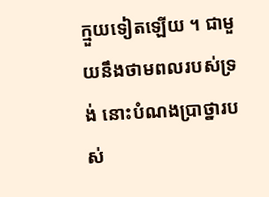ក្មួយទៀតឡើយ ។ ជាមួយនឹងថាមពលរបស់ទ្រង់ នោះបំណងប្រាថ្នារបស់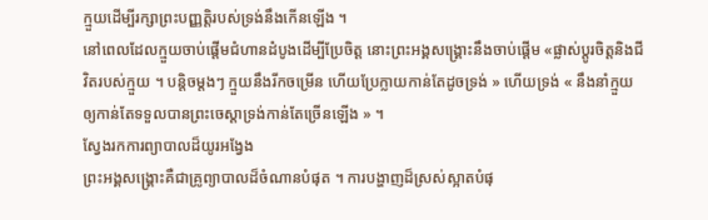ក្មួយដើម្បីរក្សាព្រះបញ្ញត្តិរបស់ទ្រង់នឹងកើនឡើង ។
នៅពេលដែលក្មួយចាប់ផ្តើមជំហានដំបូងដើម្បីប្រែចិត្ត នោះព្រះអង្គសង្គ្រោះនឹងចាប់ផ្ដើម «ផ្លាស់ប្ដូរចិត្តនិងជីវិតរបស់ក្មួយ ។ បន្តិចម្តងៗ ក្មួយនឹងរីកចម្រើន ហើយប្រែក្លាយកាន់តែដូចទ្រង់ » ហើយទ្រង់ « នឹងនាំក្មួយឲ្យកាន់តែទទួលបានព្រះចេស្តាទ្រង់កាន់តែច្រើនឡើង » ។
ស្វែងរកការព្យាបាលដ៏យូរអង្វែង
ព្រះអង្គសង្រ្គោះគឺជាគ្រូព្យាបាលដ៏ចំណានបំផុត ។ ការបង្ហាញដ៏ស្រស់ស្អាតបំផុ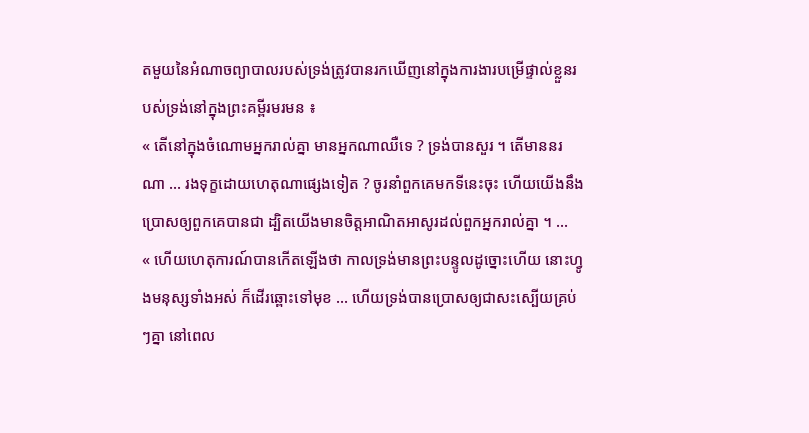តមួយនៃអំណាចព្យាបាលរបស់ទ្រង់ត្រូវបានរកឃើញនៅក្នុងការងារបម្រើផ្ទាល់ខ្លួនរបស់ទ្រង់នៅក្នុងព្រះគម្ពីរមរមន ៖
« តើនៅក្នុងចំណោមអ្នករាល់គ្នា មានអ្នកណាឈឺទេ ? ទ្រង់បានសួរ ។ តើមាននរណា … រងទុក្ខដោយហេតុណាផ្សេងទៀត ? ចូរនាំពួកគេមកទីនេះចុះ ហើយយើងនឹងប្រោសឲ្យពួកគេបានជា ដ្បិតយើងមានចិត្តអាណិតអាសូរដល់ពួកអ្នករាល់គ្នា ។ …
« ហើយហេតុការណ៍បានកើតឡើងថា កាលទ្រង់មានព្រះបន្ទូលដូច្នោះហើយ នោះហ្វូងមនុស្សទាំងអស់ ក៏ដើរឆ្ពោះទៅមុខ … ហើយទ្រង់បានប្រោសឲ្យជាសះស្បើយគ្រប់ៗគ្នា នៅពេល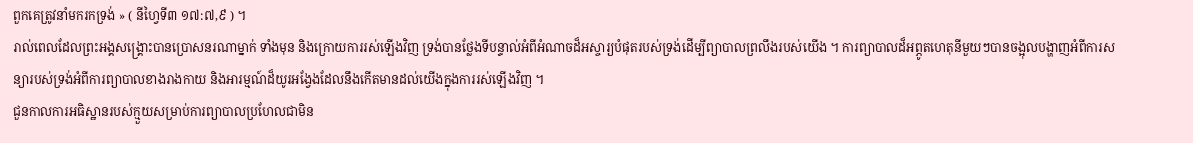ពួកគេត្រូវនាំមករកទ្រង់ » ( នីហ្វៃទី៣ ១៧:៧,៩ ) ។
រាល់ពេលដែលព្រះអង្គសង្គ្រោះបានប្រោសនរណាម្នាក់ ទាំងមុន និងក្រោយការរស់ឡើងវិញ ទ្រង់បានថ្លែងទីបន្ទាល់អំពីអំណាចដ៏អស្ចារ្យបំផុតរបស់ទ្រង់ដើម្បីព្យាបាលព្រលឹងរបស់យើង ។ ការព្យាបាលដ៏អព្ភូតហេតុនីមួយៗបានចង្អុលបង្ហាញអំពីការសន្យារបស់ទ្រង់អំពីការព្យាបាលខាងរាងកាយ និងអារម្មណ៍ដ៏យូរអង្វែងដែលនឹងកើតមានដល់យើងក្នុងការរស់ឡើងវិញ ។
ជួនកាលការអធិស្ឋានរបស់ក្មួយសម្រាប់ការព្យាបាលប្រហែលជាមិន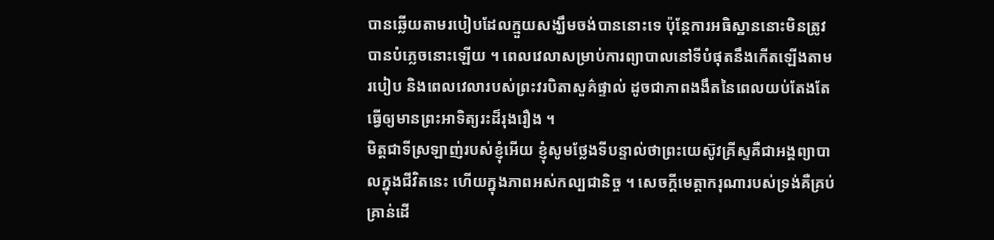បានឆ្លើយតាមរបៀបដែលក្មួយសង្ឃឹមចង់បាននោះទេ ប៉ុន្តែការអធិស្ឋាននោះមិនត្រូវបានបំភ្លេចនោះឡើយ ។ ពេលវេលាសម្រាប់ការព្យាបាលនៅទីបំផុតនឹងកើតឡើងតាមរបៀប និងពេលវេលារបស់ព្រះវរបិតាសួគ៌ផ្ទាល់ ដូចជាភាពងងឹតនៃពេលយប់តែងតែធ្វើឲ្យមានព្រះអាទិត្យរះដ៏រុងរឿង ។
មិត្តជាទីស្រឡាញ់របស់ខ្ញុំអើយ ខ្ញុំសូមថ្លែងទីបន្ទាល់ថាព្រះយេស៊ូវគ្រីស្ទគឺជាអង្គព្យាបាលក្នុងជីវិតនេះ ហើយក្នុងភាពអស់កល្បជានិច្ច ។ សេចក្តីមេត្តាករុណារបស់ទ្រង់គឺគ្រប់គ្រាន់ដើ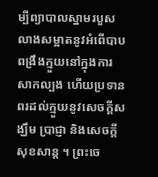ម្បីព្យាបាលស្នាមរបួស លាងសម្អាតនូវអំពើបាប ពង្រឹងក្មួយនៅក្នុងការសាកល្បង ហើយប្រទានពរដល់ក្មួយនូវសេចក្ដីសង្ឃឹម ប្រាជ្ញា និងសេចក្ដីសុខសាន្ត ។ ព្រះចេ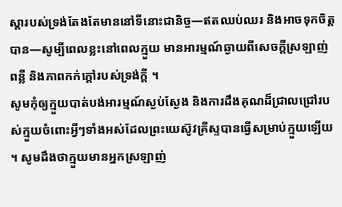ស្តារបស់ទ្រង់តែងតែមាននៅទីនោះជានិច្ច—ឥតឈប់ឈរ និងអាចទុកចិត្តបាន—សូម្បីពេលខ្លះនៅពេលក្មួយ មានអារម្មណ៍ឆ្ងាយពីសេចក្ដីស្រឡាញ់ ពន្លឺ និងភាពកក់ក្តៅរបស់ទ្រង់ក្តី ។
សូមកុំឲ្យក្មួយបាត់បង់អារម្មណ៍ស្ងប់ស្ងែង និងការដឹងគុណដ៏ជ្រាលជ្រៅរបស់ក្មួយចំពោះអ្វីៗទាំងអស់ដែលព្រះយេស៊ូវគ្រីស្ទបានធ្វើសម្រាប់ក្មួយឡើយ ។ សូមដឹងថាក្មួយមានអ្នកស្រឡាញ់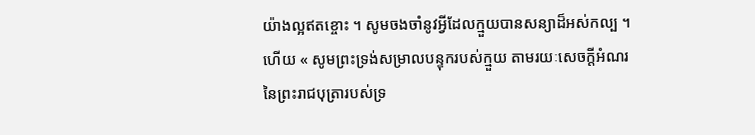យ៉ាងល្អឥតខ្ចោះ ។ សូមចងចាំនូវអ្វីដែលក្មួយបានសន្យាដ៏អស់កល្ប ។ ហើយ « សូមព្រះទ្រង់សម្រាលបន្ទុករបស់ក្មួយ តាមរយៈសេចក្ដីអំណរនៃព្រះរាជបុត្រារបស់ទ្រ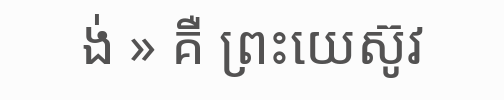ង់ » គឺ ព្រះយេស៊ូវ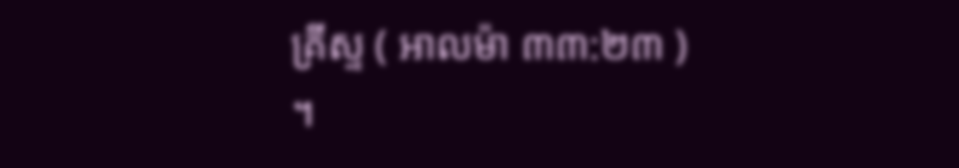គ្រីស្ទ ( អាលម៉ា ៣៣:២៣ ) ។